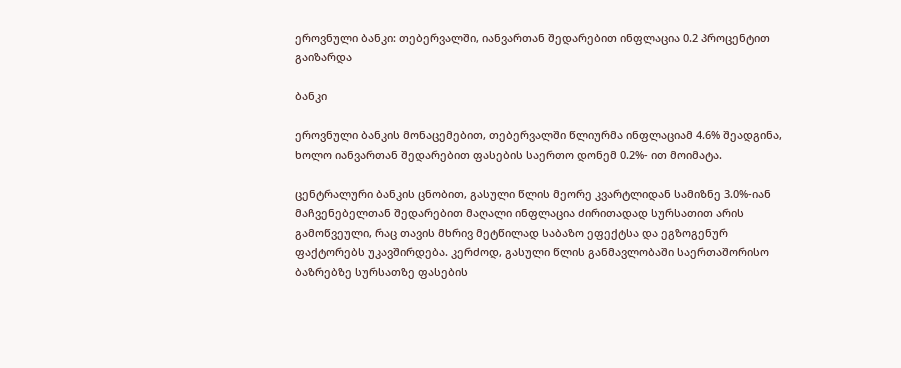ეროვნული ბანკი: თებერვალში, იანვართან შედარებით ინფლაცია 0.2 პროცენტით გაიზარდა

ბანკი

ეროვნული ბანკის მონაცემებით, თებერვალში წლიურმა ინფლაციამ 4.6% შეადგინა, ხოლო იანვართან შედარებით ფასების საერთო დონემ 0.2%- ით მოიმატა.

ცენტრალური ბანკის ცნობით, გასული წლის მეორე კვარტლიდან სამიზნე 3.0%-იან მაჩვენებელთან შედარებით მაღალი ინფლაცია ძირითადად სურსათით არის გამოწვეული, რაც თავის მხრივ მეტწილად საბაზო ეფექტსა და ეგზოგენურ ფაქტორებს უკავშირდება. კერძოდ, გასული წლის განმავლობაში საერთაშორისო ბაზრებზე სურსათზე ფასების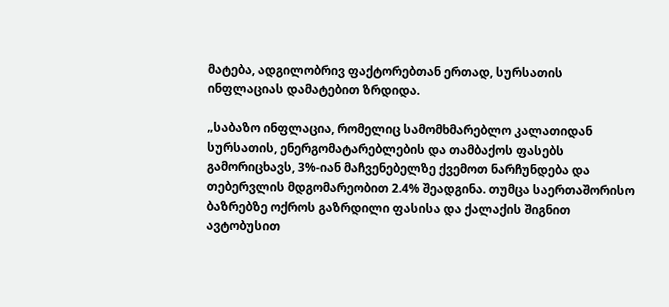მატება, ადგილობრივ ფაქტორებთან ერთად, სურსათის ინფლაციას დამატებით ზრდიდა.

„საბაზო ინფლაცია, რომელიც სამომხმარებლო კალათიდან სურსათის, ენერგომატარებლების და თამბაქოს ფასებს გამორიცხავს, 3%-იან მაჩვენებელზე ქვემოთ ნარჩუნდება და თებერვლის მდგომარეობით 2.4% შეადგინა. თუმცა საერთაშორისო ბაზრებზე ოქროს გაზრდილი ფასისა და ქალაქის შიგნით ავტობუსით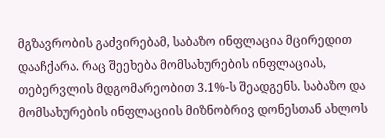მგზავრობის გაძვირებამ, საბაზო ინფლაცია მცირედით დააჩქარა. რაც შეეხება მომსახურების ინფლაციას, თებერვლის მდგომარეობით 3.1%-ს შეადგენს. საბაზო და მომსახურების ინფლაციის მიზნობრივ დონესთან ახლოს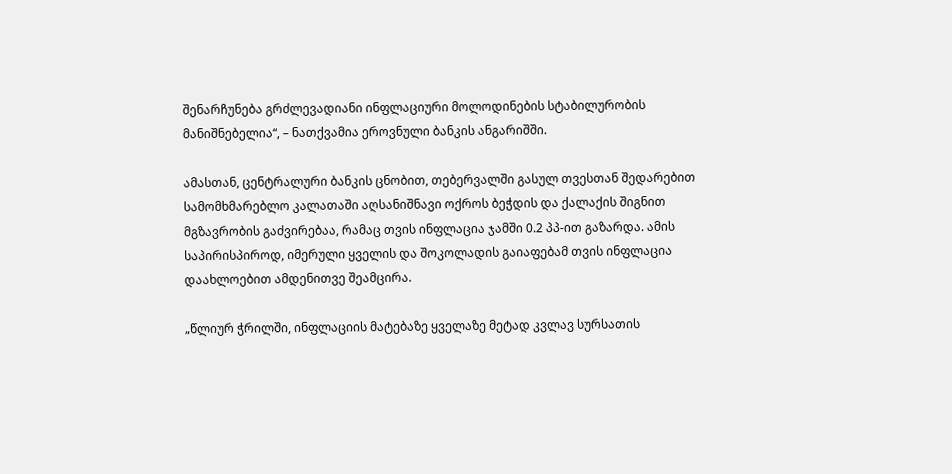შენარჩუნება გრძლევადიანი ინფლაციური მოლოდინების სტაბილურობის მანიშნებელია“, – ნათქვამია ეროვნული ბანკის ანგარიშში.

ამასთან, ცენტრალური ბანკის ცნობით, თებერვალში გასულ თვესთან შედარებით სამომხმარებლო კალათაში აღსანიშნავი ოქროს ბეჭდის და ქალაქის შიგნით მგზავრობის გაძვირებაა, რამაც თვის ინფლაცია ჯამში 0.2 პპ-ით გაზარდა. ამის საპირისპიროდ, იმერული ყველის და შოკოლადის გაიაფებამ თვის ინფლაცია დაახლოებით ამდენითვე შეამცირა.

„წლიურ ჭრილში, ინფლაციის მატებაზე ყველაზე მეტად კვლავ სურსათის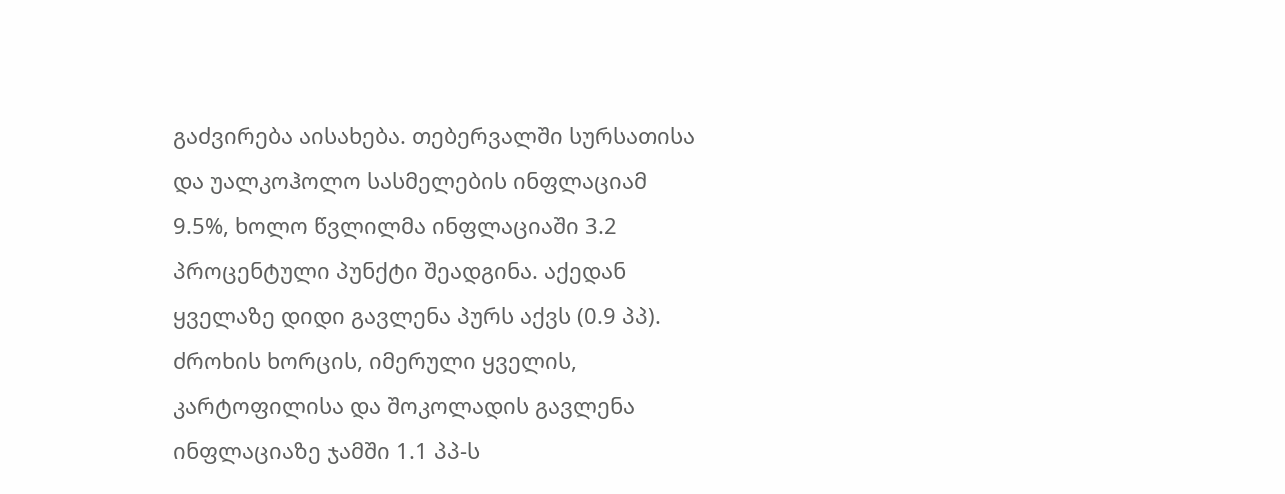გაძვირება აისახება. თებერვალში სურსათისა და უალკოჰოლო სასმელების ინფლაციამ 9.5%, ხოლო წვლილმა ინფლაციაში 3.2 პროცენტული პუნქტი შეადგინა. აქედან ყველაზე დიდი გავლენა პურს აქვს (0.9 პპ). ძროხის ხორცის, იმერული ყველის, კარტოფილისა და შოკოლადის გავლენა ინფლაციაზე ჯამში 1.1 პპ-ს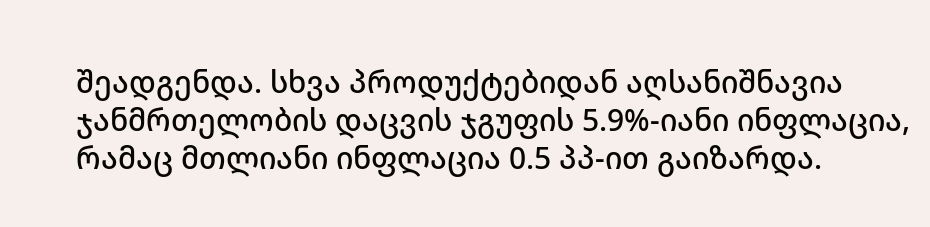შეადგენდა. სხვა პროდუქტებიდან აღსანიშნავია ჯანმრთელობის დაცვის ჯგუფის 5.9%-იანი ინფლაცია, რამაც მთლიანი ინფლაცია 0.5 პპ-ით გაიზარდა.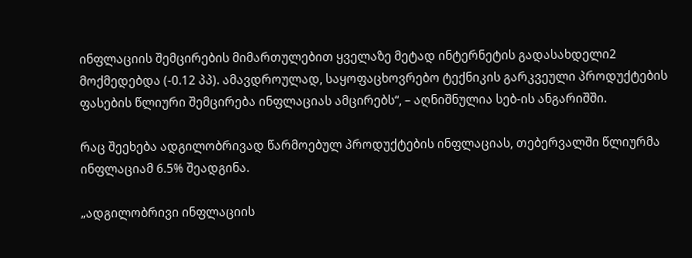ინფლაციის შემცირების მიმართულებით ყველაზე მეტად ინტერნეტის გადასახდელი2 მოქმედებდა (-0.12 პპ). ამავდროულად, საყოფაცხოვრებო ტექნიკის გარკვეული პროდუქტების ფასების წლიური შემცირება ინფლაციას ამცირებს“, – აღნიშნულია სებ-ის ანგარიშში.

რაც შეეხება ადგილობრივად წარმოებულ პროდუქტების ინფლაციას, თებერვალში წლიურმა ინფლაციამ 6.5% შეადგინა.

„ადგილობრივი ინფლაციის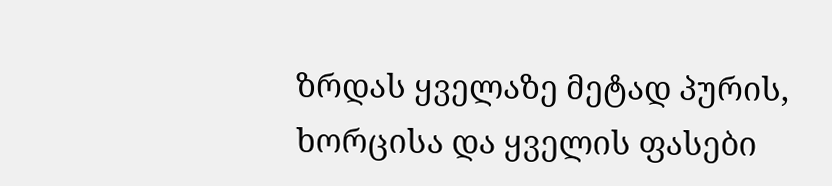ზრდას ყველაზე მეტად პურის, ხორცისა და ყველის ფასები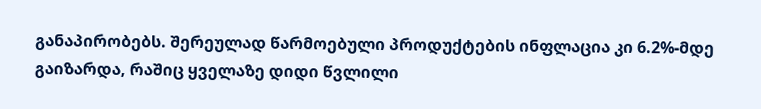განაპირობებს. შერეულად წარმოებული პროდუქტების ინფლაცია კი 6.2%-მდე გაიზარდა, რაშიც ყველაზე დიდი წვლილი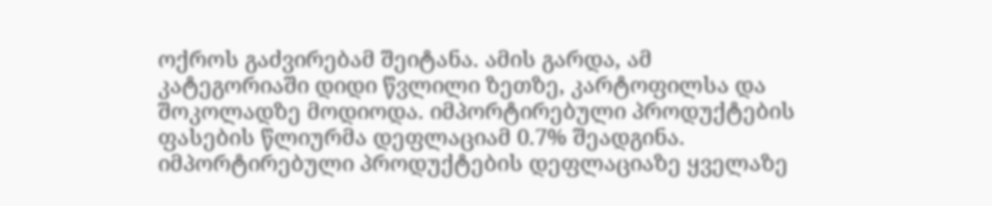ოქროს გაძვირებამ შეიტანა. ამის გარდა, ამ კატეგორიაში დიდი წვლილი ზეთზე, კარტოფილსა და შოკოლადზე მოდიოდა. იმპორტირებული პროდუქტების ფასების წლიურმა დეფლაციამ 0.7% შეადგინა. იმპორტირებული პროდუქტების დეფლაციაზე ყველაზე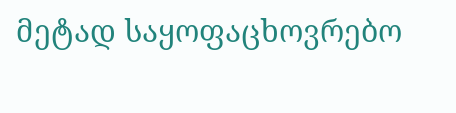მეტად საყოფაცხოვრებო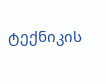ტექნიკის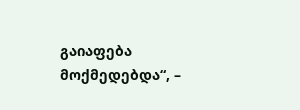გაიაფება მოქმედებდა“, –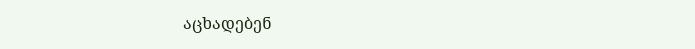აცხადებენ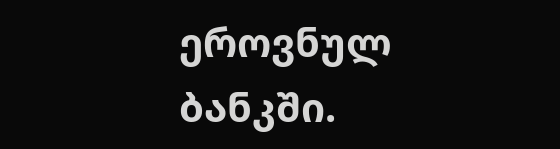ეროვნულ ბანკში.